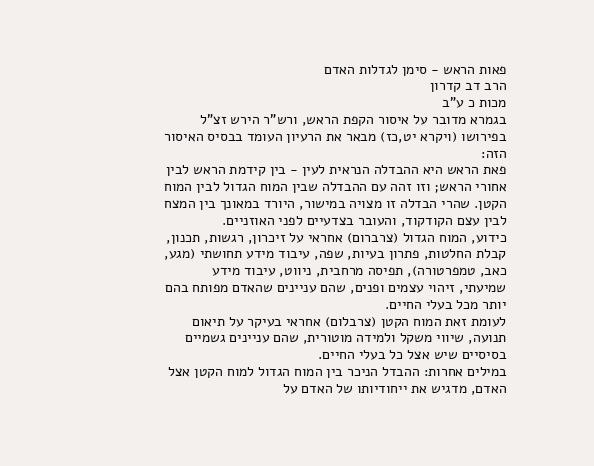פאות הראש - סימן לגדלות האדם
הרב דב קדרון
מכות כ ע"ב
בגמרא מדובר על איסור הקפת הראש, ורש"ר הירש זצ"ל בפירושו (ויקרא יט,כז) מבאר את הרעיון העומד בבסיס האיסור הזה:
פאת הראש היא ההבדלה הנראית לעין - בין קידמת הראש לבין אחורי הראש; וזו זהה עם ההבדלה שבין המוח הגדול לבין המוח הקטן. שהרי הבדלה זו מצויה במישור, היורד במאונך בין המצח לבין עצם הקודקוד, והעובר בצדעיים לפני האוזניים.
כידוע, המוח הגדול (צרברום) אחראי על זיכרון, רגשות, תכנון, קבלת החלטות, פתרון בעיות, שפה, עיבוד מידע תחושתי (מגע, כאב, טמפרטורה), תפיסה מרחבית, ניווט, עיבוד מידע שמיעתי, זיהוי עצמים ופנים, שהם עניינים שהאדם מפותח בהם יותר מכל בעלי החיים.
לעומת זאת המוח הקטן (צרבלום) אחראי בעיקר על תיאום תנועה, שיווי משקל ולמידה מוטורית, שהם עניינים גשמיים בסיסיים שיש אצל כל בעלי החיים.
במילים אחרות: ההבדל הניכר בין המוח הגדול למוח הקטן אצל האדם, מדגיש את ייחודיותו של האדם על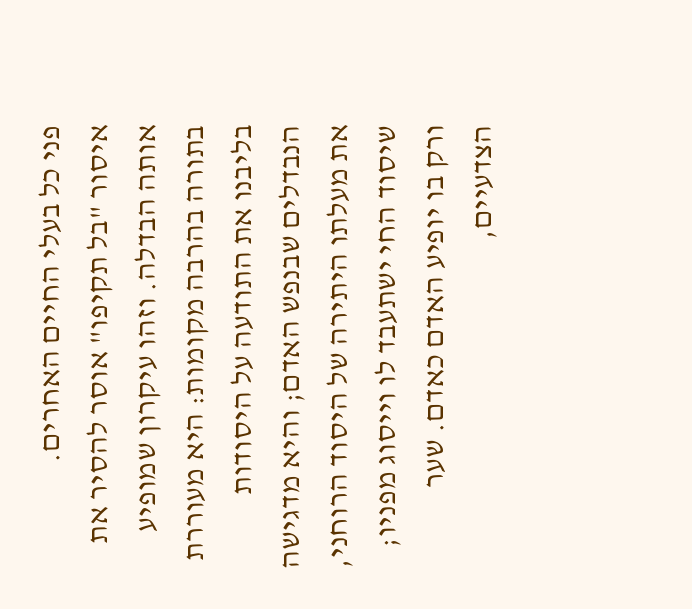פני כל בעלי החיים האחרים.
איסור "בל תקיפו" אוסר להסיר את אותה הבדלה. וזהו עיקרון שמופיע בתורה בהרבה מקומות: היא מעוררת בליבנו את התודעה על היסודות הנבדלים שבנפש האדם; והיא מדגישה את מעלתו היתירה של היסוד הרוחני, שיסוד החי ישתעבד לו וייסוג מפניו; ורק בו יופיע האדם כאדם. שער הצדעיים,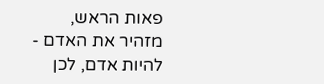פאות הראש, מזהיר את האדם - להיות אדם, לכן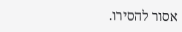אסור להסירו.